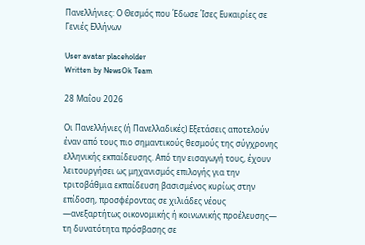Πανελλήνιες: Ο Θεσμός που Έδωσε Ίσες Ευκαιρίες σε Γενιές Ελλήνων

User avatar placeholder
Written by NewsOk Team

28 Μαΐου 2026

Οι Πανελλήνιες (ή Πανελλαδικές) Εξετάσεις αποτελούν έναν από τους πιο σημαντικούς θεσμούς της σύγχρονης ελληνικής εκπαίδευσης. Από την εισαγωγή τους, έχουν λειτουργήσει ως μηχανισμός επιλογής για την τριτοβάθμια εκπαίδευση βασισμένος κυρίως στην επίδοση, προσφέροντας σε χιλιάδες νέους —ανεξαρτήτως οικονομικής ή κοινωνικής προέλευσης— τη δυνατότητα πρόσβασης σε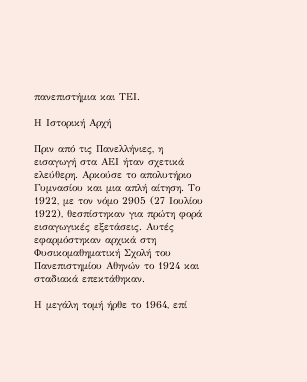πανεπιστήμια και ΤΕΙ.

Η Ιστορική Αρχή

Πριν από τις Πανελλήνιες, η εισαγωγή στα ΑΕΙ ήταν σχετικά ελεύθερη. Αρκούσε το απολυτήριο Γυμνασίου και μια απλή αίτηση. Το 1922, με τον νόμο 2905 (27 Ιουλίου 1922), θεσπίστηκαν για πρώτη φορά εισαγωγικές εξετάσεις. Αυτές εφαρμόστηκαν αρχικά στη Φυσικομαθηματική Σχολή του Πανεπιστημίου Αθηνών το 1924 και σταδιακά επεκτάθηκαν.

Η μεγάλη τομή ήρθε το 1964, επί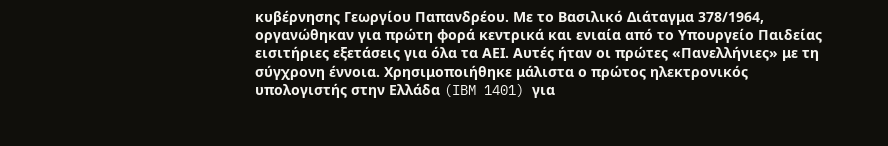κυβέρνησης Γεωργίου Παπανδρέου. Με το Βασιλικό Διάταγμα 378/1964, οργανώθηκαν για πρώτη φορά κεντρικά και ενιαία από το Υπουργείο Παιδείας εισιτήριες εξετάσεις για όλα τα ΑΕΙ. Αυτές ήταν οι πρώτες «Πανελλήνιες» με τη σύγχρονη έννοια. Χρησιμοποιήθηκε μάλιστα ο πρώτος ηλεκτρονικός υπολογιστής στην Ελλάδα (IBM 1401) για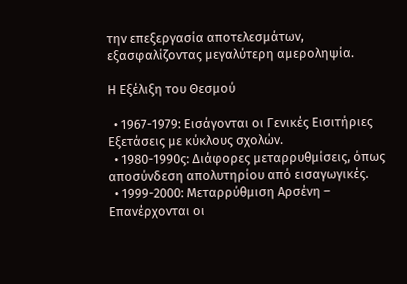την επεξεργασία αποτελεσμάτων, εξασφαλίζοντας μεγαλύτερη αμεροληψία.

Η Εξέλιξη του Θεσμού

  • 1967-1979: Εισάγονται οι Γενικές Εισιτήριες Εξετάσεις με κύκλους σχολών.
  • 1980-1990ς: Διάφορες μεταρρυθμίσεις, όπως αποσύνδεση απολυτηρίου από εισαγωγικές.
  • 1999-2000: Μεταρρύθμιση Αρσένη – Επανέρχονται οι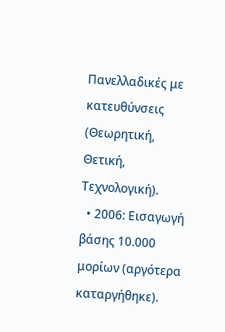Πανελλαδικές με κατευθύνσεις (Θεωρητική, Θετική, Τεχνολογική).
  • 2006: Εισαγωγή βάσης 10.000 μορίων (αργότερα καταργήθηκε).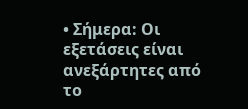• Σήμερα: Οι εξετάσεις είναι ανεξάρτητες από το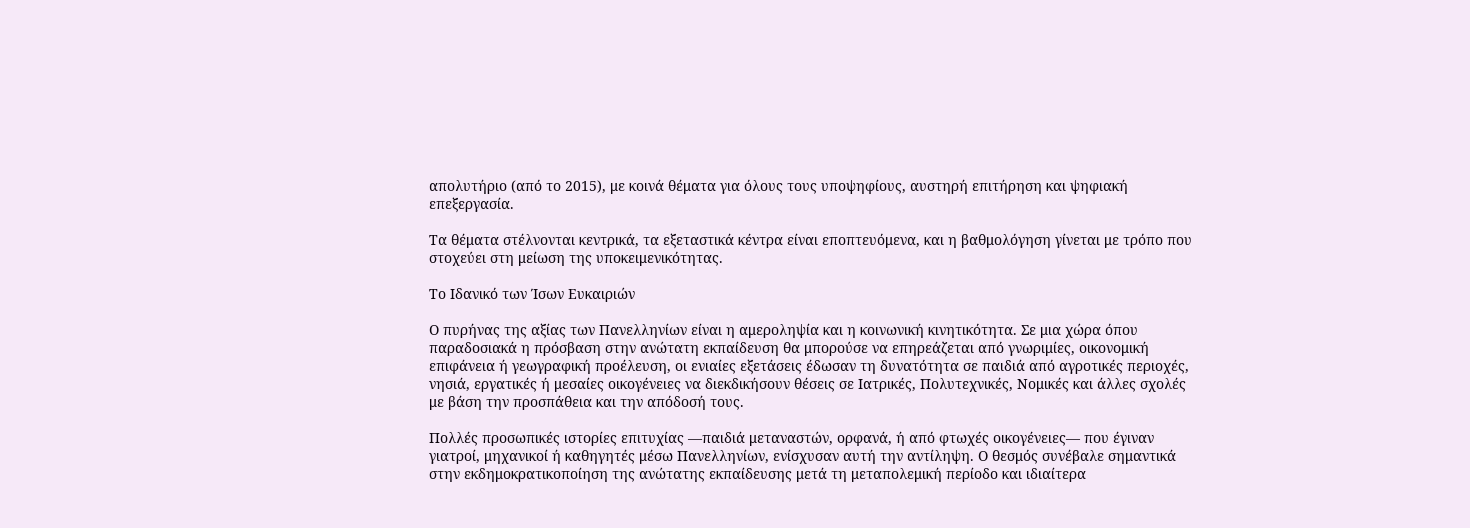απολυτήριο (από το 2015), με κοινά θέματα για όλους τους υποψηφίους, αυστηρή επιτήρηση και ψηφιακή επεξεργασία.

Τα θέματα στέλνονται κεντρικά, τα εξεταστικά κέντρα είναι εποπτευόμενα, και η βαθμολόγηση γίνεται με τρόπο που στοχεύει στη μείωση της υποκειμενικότητας.

Το Ιδανικό των Ίσων Ευκαιριών

Ο πυρήνας της αξίας των Πανελληνίων είναι η αμεροληψία και η κοινωνική κινητικότητα. Σε μια χώρα όπου παραδοσιακά η πρόσβαση στην ανώτατη εκπαίδευση θα μπορούσε να επηρεάζεται από γνωριμίες, οικονομική επιφάνεια ή γεωγραφική προέλευση, οι ενιαίες εξετάσεις έδωσαν τη δυνατότητα σε παιδιά από αγροτικές περιοχές, νησιά, εργατικές ή μεσαίες οικογένειες να διεκδικήσουν θέσεις σε Ιατρικές, Πολυτεχνικές, Νομικές και άλλες σχολές με βάση την προσπάθεια και την απόδοσή τους.

Πολλές προσωπικές ιστορίες επιτυχίας —παιδιά μεταναστών, ορφανά, ή από φτωχές οικογένειες— που έγιναν γιατροί, μηχανικοί ή καθηγητές μέσω Πανελληνίων, ενίσχυσαν αυτή την αντίληψη. Ο θεσμός συνέβαλε σημαντικά στην εκδημοκρατικοποίηση της ανώτατης εκπαίδευσης μετά τη μεταπολεμική περίοδο και ιδιαίτερα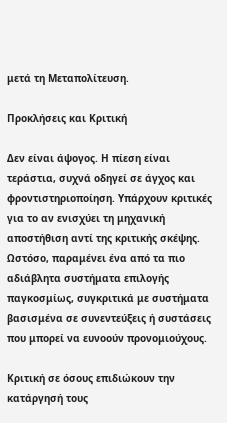μετά τη Μεταπολίτευση.

Προκλήσεις και Κριτική

Δεν είναι άψογος. Η πίεση είναι τεράστια, συχνά οδηγεί σε άγχος και φροντιστηριοποίηση. Υπάρχουν κριτικές για το αν ενισχύει τη μηχανική αποστήθιση αντί της κριτικής σκέψης. Ωστόσο, παραμένει ένα από τα πιο αδιάβλητα συστήματα επιλογής παγκοσμίως, συγκριτικά με συστήματα βασισμένα σε συνεντεύξεις ή συστάσεις που μπορεί να ευνοούν προνομιούχους.

Κριτική σε όσους επιδιώκουν την κατάργησή τους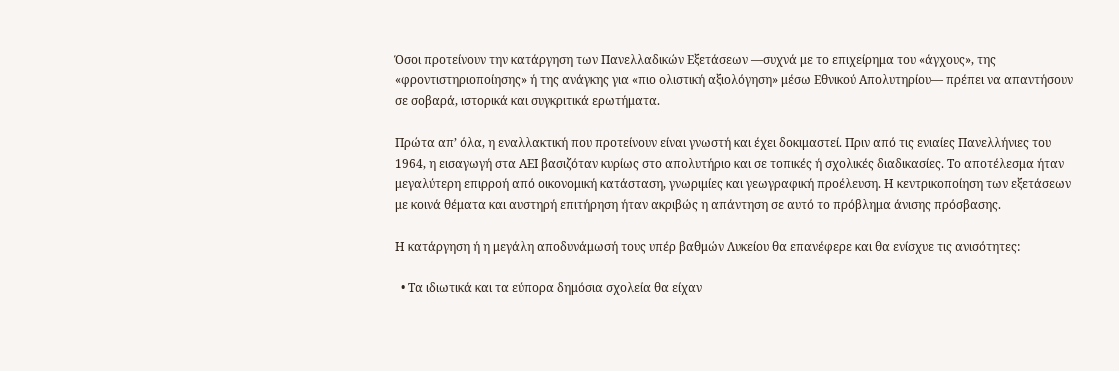Όσοι προτείνουν την κατάργηση των Πανελλαδικών Εξετάσεων —συχνά με το επιχείρημα του «άγχους», της «φροντιστηριοποίησης» ή της ανάγκης για «πιο ολιστική αξιολόγηση» μέσω Εθνικού Απολυτηρίου— πρέπει να απαντήσουν σε σοβαρά, ιστορικά και συγκριτικά ερωτήματα.

Πρώτα απ’ όλα, η εναλλακτική που προτείνουν είναι γνωστή και έχει δοκιμαστεί. Πριν από τις ενιαίες Πανελλήνιες του 1964, η εισαγωγή στα ΑΕΙ βασιζόταν κυρίως στο απολυτήριο και σε τοπικές ή σχολικές διαδικασίες. Το αποτέλεσμα ήταν μεγαλύτερη επιρροή από οικονομική κατάσταση, γνωριμίες και γεωγραφική προέλευση. Η κεντρικοποίηση των εξετάσεων με κοινά θέματα και αυστηρή επιτήρηση ήταν ακριβώς η απάντηση σε αυτό το πρόβλημα άνισης πρόσβασης.

Η κατάργηση ή η μεγάλη αποδυνάμωσή τους υπέρ βαθμών Λυκείου θα επανέφερε και θα ενίσχυε τις ανισότητες:

  • Τα ιδιωτικά και τα εύπορα δημόσια σχολεία θα είχαν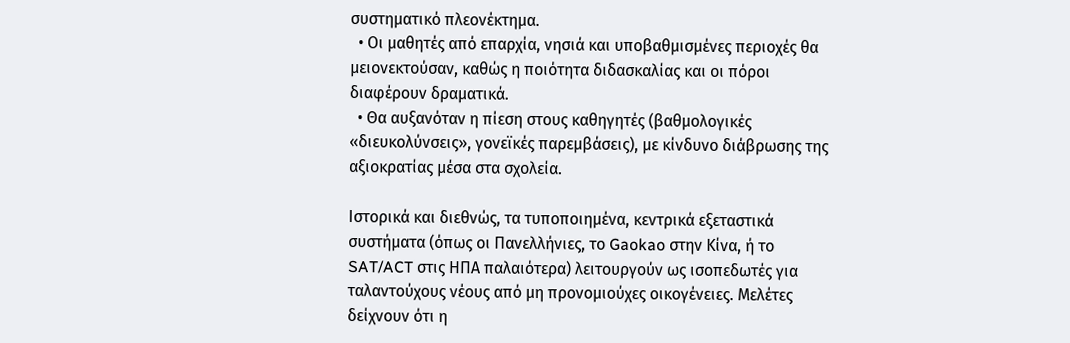συστηματικό πλεονέκτημα.
  • Οι μαθητές από επαρχία, νησιά και υποβαθμισμένες περιοχές θα μειονεκτούσαν, καθώς η ποιότητα διδασκαλίας και οι πόροι διαφέρουν δραματικά.
  • Θα αυξανόταν η πίεση στους καθηγητές (βαθμολογικές «διευκολύνσεις», γονεϊκές παρεμβάσεις), με κίνδυνο διάβρωσης της αξιοκρατίας μέσα στα σχολεία.

Ιστορικά και διεθνώς, τα τυποποιημένα, κεντρικά εξεταστικά συστήματα (όπως οι Πανελλήνιες, το Gaokao στην Κίνα, ή το SAT/ACT στις ΗΠΑ παλαιότερα) λειτουργούν ως ισοπεδωτές για ταλαντούχους νέους από μη προνομιούχες οικογένειες. Μελέτες δείχνουν ότι η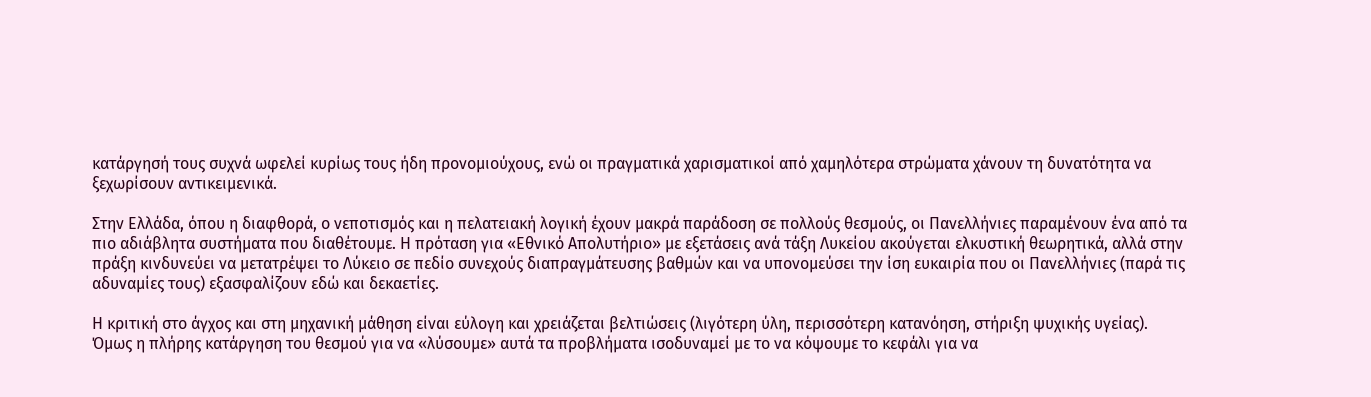κατάργησή τους συχνά ωφελεί κυρίως τους ήδη προνομιούχους, ενώ οι πραγματικά χαρισματικοί από χαμηλότερα στρώματα χάνουν τη δυνατότητα να ξεχωρίσουν αντικειμενικά.

Στην Ελλάδα, όπου η διαφθορά, ο νεποτισμός και η πελατειακή λογική έχουν μακρά παράδοση σε πολλούς θεσμούς, οι Πανελλήνιες παραμένουν ένα από τα πιο αδιάβλητα συστήματα που διαθέτουμε. Η πρόταση για «Εθνικό Απολυτήριο» με εξετάσεις ανά τάξη Λυκείου ακούγεται ελκυστική θεωρητικά, αλλά στην πράξη κινδυνεύει να μετατρέψει το Λύκειο σε πεδίο συνεχούς διαπραγμάτευσης βαθμών και να υπονομεύσει την ίση ευκαιρία που οι Πανελλήνιες (παρά τις αδυναμίες τους) εξασφαλίζουν εδώ και δεκαετίες.

Η κριτική στο άγχος και στη μηχανική μάθηση είναι εύλογη και χρειάζεται βελτιώσεις (λιγότερη ύλη, περισσότερη κατανόηση, στήριξη ψυχικής υγείας). Όμως η πλήρης κατάργηση του θεσμού για να «λύσουμε» αυτά τα προβλήματα ισοδυναμεί με το να κόψουμε το κεφάλι για να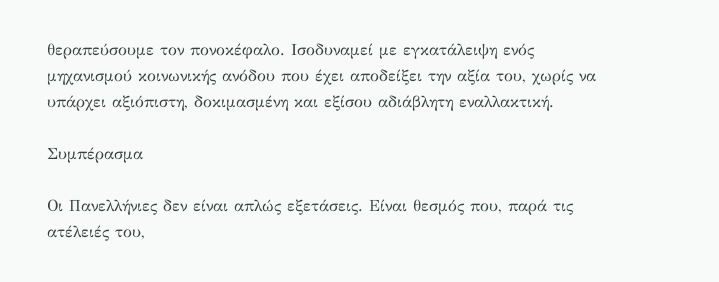θεραπεύσουμε τον πονοκέφαλο. Ισοδυναμεί με εγκατάλειψη ενός μηχανισμού κοινωνικής ανόδου που έχει αποδείξει την αξία του, χωρίς να υπάρχει αξιόπιστη, δοκιμασμένη και εξίσου αδιάβλητη εναλλακτική.

Συμπέρασμα

Οι Πανελλήνιες δεν είναι απλώς εξετάσεις. Είναι θεσμός που, παρά τις ατέλειές του,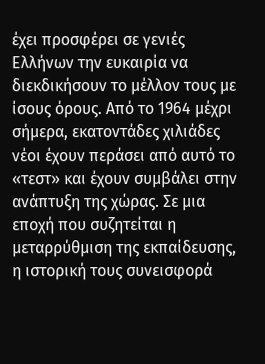έχει προσφέρει σε γενιές Ελλήνων την ευκαιρία να διεκδικήσουν το μέλλον τους με ίσους όρους. Από το 1964 μέχρι σήμερα, εκατοντάδες χιλιάδες νέοι έχουν περάσει από αυτό το «τεστ» και έχουν συμβάλει στην ανάπτυξη της χώρας. Σε μια εποχή που συζητείται η μεταρρύθμιση της εκπαίδευσης, η ιστορική τους συνεισφορά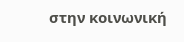στην κοινωνική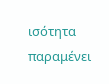ισότητα παραμένει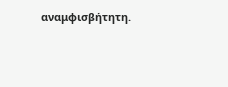αναμφισβήτητη.